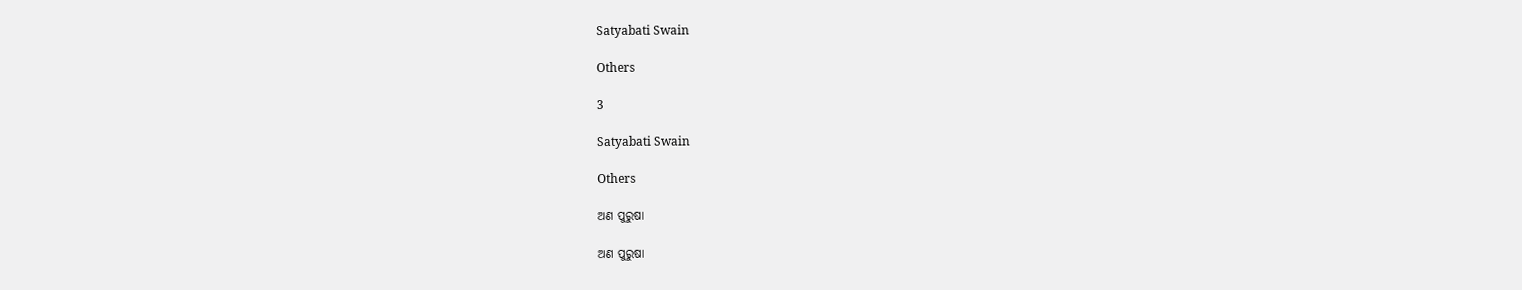Satyabati Swain

Others

3

Satyabati Swain

Others

ଅଣ ପୁରୁଷା

ଅଣ ପୁରୁଷା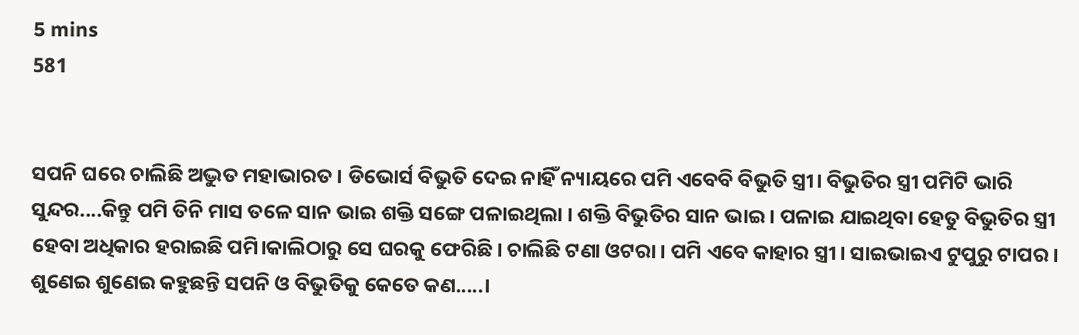5 mins
581


ସପନି ଘରେ ଚାଲିଛି ଅଦ୍ଭୁତ ମହାଭାରତ । ଡିଭୋର୍ସ ବିଭୁତି ଦେଇ ନାହିଁ ନ୍ୟାୟରେ ପମି ଏବେବି ବିଭୁତି ସ୍ତ୍ରୀ। ବିଭୁତିର ସ୍ତ୍ରୀ ପମିଟି ଭାରି ସୁନ୍ଦର....କିନ୍ତୁ ପମି ତିନି ମାସ ତଳେ ସାନ ଭାଇ ଶକ୍ତି ସଙ୍ଗେ ପଳାଇଥିଲା । ଶକ୍ତି ବିଭୁତିର ସାନ ଭାଇ । ପଳାଇ ଯାଇଥିବା ହେତୁ ବିଭୁତିର ସ୍ତ୍ରୀ ହେବା ଅଧିକାର ହରାଇଛି ପମି।କାଲିଠାରୁ ସେ ଘରକୁ ଫେରିଛି । ଚାଲିଛି ଟଣା ଓଟରା । ପମି ଏବେ କାହାର ସ୍ତ୍ରୀ । ସାଇଭାଇଏ ଟୁପୁରୁ ଟାପର । ଶୁଣେଇ ଶୁଣେଇ କହୁଛନ୍ତି ସପନି ଓ ବିଭୁତିକୁ କେତେ କଣ.....।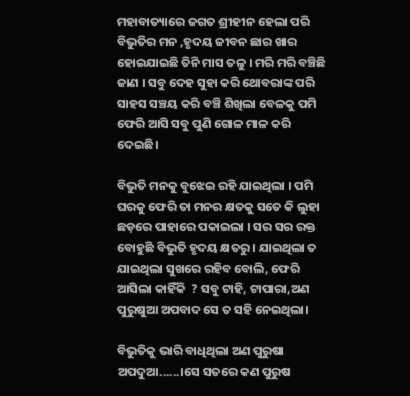ମହାବାତ୍ୟାରେ ଜଗତ ଶ୍ରୀହୀନ ହେଲା ପରି ବିଭୁତିର ମନ ,ହୃଦୟ ଜୀବନ ଛାର ଖାର ହୋଇଯାଇଛି ତିନି ମାସ ତଳୁ । ମରି ମରି ବଞ୍ଚିଛି ଜାଣ । ସବୁ ଦେହ ସୁହା କରି ଥୋବରାଙ୍କ ପରି ସାହସ ସଞ୍ଚୟ କରି ବଞ୍ଚି ଶିଖିଲା ବେଳକୁ ପମି ଫେରି ଆସି ସବୁ ପୁଣି ଗୋଳ ମାଳ କରି ଦେଇଛି।

ବିଭୁତି ମନକୁ ବୁଝେଇ ରହି ଯାଇଥିଲା । ପମି ଘରକୁ ଫେରି ତା ମନର କ୍ଷତକୁ ସତେ କି ଲୁହା ଛଡ଼ରେ ପାହାରେ ପକାଇଲା । ସର ସର ରକ୍ତ ବୋହୁଛି ବିଭୁତି ହୃଦୟ କ୍ଷତରୁ । ଯାଇଥିଲା ତ ଯାଇଥିଲା ସୁଖରେ ରହିବ ବୋଲି, ଫେରି ଆସିଲା କାହିଁକି  ? ସବୁ ଟାହି, ଟାପାରା,ଅଣ ପୁରୁଷୁଆ ଅପବାଦ ସେ ତ ସହି ନେଇଥିଲା।

ବିଭୁତିକୁ ଭାରି ବାଧିଥିଲା ଅଣ ପୁରୁଷା ଅପଦୁଆ......।ସେ ସତରେ କଣ ପୁରୁଷ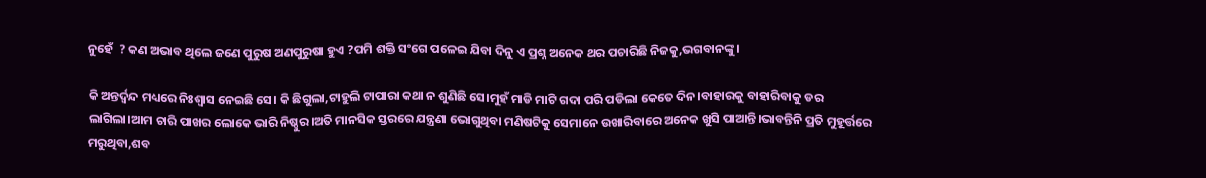ନୁହେଁ  ? କଣ ଅଭାବ ଥିଲେ ଜଣେ ପୁରୁଷ ଅଣପୁରୁଷା ହୁଏ ?ପମି ଶକ୍ତି ସଂଗେ ପଳେଇ ଯିବା ଦିନୁ ଏ ପ୍ରଶ୍ନ ଅନେକ ଥର ପଚାରିଛି ନିଜକୁ,ଭଗବାନଙ୍କୁ।

କି ଅନ୍ତର୍ଦ୍ୱନ୍ଦ ମଧ୍ୟରେ ନିଃଶ୍ବାସ ନେଇଛି ସେ। କି ଛିଗୁଲା,ଟାହୁଲି ଟାପାରା କଥା ନ ଶୁଣିଛି ସେ।ମୁହଁ ମାଡି ମାଟି ଗଦା ପରି ପଡିଲା କେତେ ଦିନ।ବାହାରକୁ ବାହାରିବାକୁ ଡର ଲାଗିଲା।ଆମ ଚାରି ପାଖର ଲୋକେ ଭାରି ନିଷ୍ଠୁର।ଅତି ମାନସିକ ସ୍ତରରେ ଯନ୍ତ୍ରଣା ଭୋଗୁଥିବା ମଣିଷଟିକୁ ସେମାନେ ଉଖାରିବାରେ ଅନେକ ଖୁସି ପାଆନ୍ତି।ଭାବନ୍ତିନି ପ୍ରତି ମୁହୂର୍ତ୍ତରେ ମରୁଥିବା,ଶବ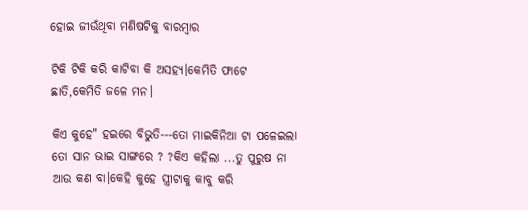ହୋଇ ଜୀଉଁଥିବା ମଣିଷଟିକୁ ବାରମ୍ବାର

ଟିକି ଟିକି କରି କାଟିବା କି ଅସହ୍ୟ।କେମିତି ଫାଟେ ଛାତି,କେମିତି ଜଳେ ମନ।

କିଏ କୁହେ" ହଇରେ ବିଭୁତି---ତୋ ମାଇକିନିଆ ଟା ପଳେଇଲା ତୋ ସାନ ଭାଇ ସାଙ୍ଗରେ ? ?କିଏ କହିଲା ...ତୁ ପୁରୁଷ ନା ଆଉ କଣ ବା।କେହି କୁହେ ସ୍ତ୍ରୀଟାକୁ କାବୁ କରି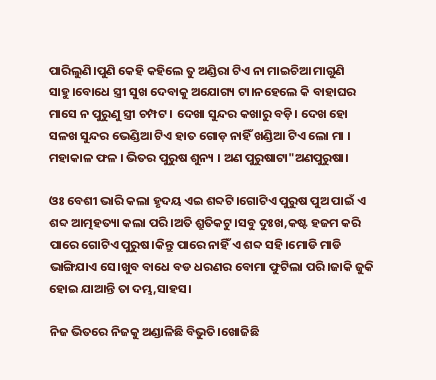ପାରିଲୁଣି।ପୁଣି କେହି କହିଲେ ତୁ ଅଣ୍ଡିରା ଟିଏ ନା ମାଇଚିଆ ମାଗୁଣି ସାହୁ।ବୋଧେ ସ୍ତ୍ରୀ ସୁଖ ଦେବାକୁ ଅଯୋଗ୍ୟ ଟା।ନହେଲେ କି ବାହାଘର ମାସେ ନ ପୁରୁଣୁ ସ୍ତ୍ରୀ ଚମ୍ପଟ । ଦେଖା ସୁନ୍ଦର କଖାରୁ ବଡ଼ି। ଦେଖ ହୋ ସଳଖ ସୁନ୍ଦର ଭେଣ୍ଡିଆ ଟିଏ ହାତ ଗୋଡ଼ ନାହିଁ ଖଣ୍ଡିଆ ଟିଏ ଲୋ ମା । ମହାକାଳ ଫଳ । ଭିତର ପୁରୁଷ ଶୁନ୍ୟ । ଅଣ ପୁରୁଷାଟା"ଅଣପୁରୁଷା।

ଓଃ ବେଶୀ ଭାରି କଲା ହୃଦୟ ଏଇ ଶବ୍ଦଟି।ଗୋଟିଏ ପୁରୁଷ ପୁଅ ପାଇଁ ଏ ଶବ୍ଦ ଆତ୍ମହତ୍ୟା କଲା ପରି।ଅତି ଶ୍ରୁତିକଟୁ।ସବୁ ଦୁଃଖ,କଷ୍ଟ ହଜମ କରି ପାରେ ଗୋଟିଏ ପୁରୁଷ।କିନ୍ତୁ ପାରେ ନାହିଁ ଏ ଶବ୍ଦ ସହି।ମୋଡି ମାଡି ଭାଙ୍ଗିଯାଏ ସେ।ଖୁବ ବାଧେ ବଡ ଧରଣର ବୋମା ଫୁଟିଲା ପରି।ଜାକି ଜୁକି ହୋଇ ଯାଆନ୍ତି ତା ଦମ୍ଭ,ସାହସ।

ନିଜ ଭିତରେ ନିଜକୁ ଅଣ୍ଡାଳିଛି ବିଭୁତି।ଖୋଜିଛି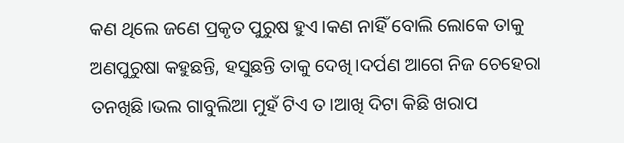କଣ ଥିଲେ ଜଣେ ପ୍ରକୃତ ପୁରୁଷ ହୁଏ।କଣ ନାହିଁ ବୋଲି ଲୋକେ ତାକୁ ଅଣପୁରୁଷା କହୁଛନ୍ତି, ହସୁଛନ୍ତି ତାକୁ ଦେଖି।ଦର୍ପଣ ଆଗେ ନିଜ ଚେହେରା ତନଖିଛି।ଭଲ ଗାବୁଲିଆ ମୁହଁ ଟିଏ ତ।ଆଖି ଦିଟା କିଛି ଖରାପ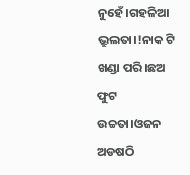ନୁହେଁ।ଗହଳିଆ ଭ୍ରୁଲତା।!ନାକ ଟି ଖଣ୍ଡା ପରି।ଛଅ ଫୁଟ ଉଚ୍ଚତା।ଓଜନ ଅଡଷଠି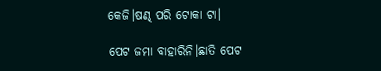କେଜି।ଷଣ୍ଢ ପରି ଟୋକା ଟା।

ପେଟ ଜମା ବାହାରିନି।ଛାତି ପେଟ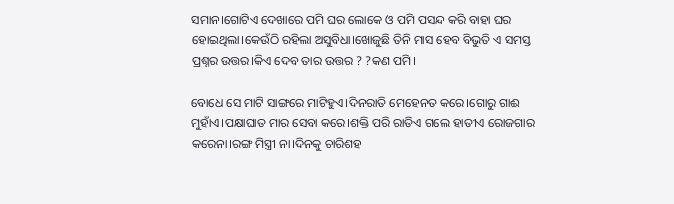ସମାନ।ଗୋଟିଏ ଦେଖାରେ ପମି ଘର ଲୋକେ ଓ ପମି ପସନ୍ଦ କରି ବାହା ଘର ହୋଇଥିଲା।କେଉଁଠି ରହିଲା ଅସୁବିଧା।ଖୋଜୁଛି ତିନି ମାସ ହେବ ବିଭୁତି ଏ ସମସ୍ତ ପ୍ରଶ୍ନର ଉତ୍ତର।କିଏ ଦେବ ତାର ଉତ୍ତର ? ?କଣ ପମି।

ବୋଧେ ସେ ମାଟି ସାଙ୍ଗରେ ମାଟିହୁଏ।ଦିନରାତି ମେହେନତ କରେ।ଗୋରୁ ଗାଈ ମୁହାଁଏ।ପକ୍ଷାଘାତ ମାର ସେବା କରେ।ଶକ୍ତି ପରି ରାତିଏ ଗଲେ ହାତୀଏ ରୋଜଗାର କରେନା।ରଙ୍ଗ ମିସ୍ତ୍ରୀ ନା।ଦିନକୁ ଚାରିଶହ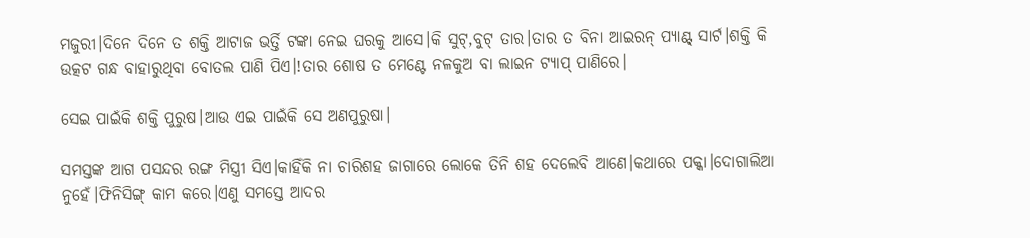ମଜୁରୀ।ଦିନେ ଦିନେ ତ ଶକ୍ତି ଆଟାଜ ଭର୍ତ୍ତି ଟଙ୍କା ନେଇ ଘରକୁ ଆସେ।କି ସୁଟ୍,ବୁଟ୍ ତାର।ତାର ତ ବିନା ଆଇରନ୍ ପ୍ୟାଣ୍ଟ୍ ସାର୍ଟ।ଶକ୍ତି କି ଉତ୍କଟ ଗନ୍ଧ ବାହାରୁଥିବା ବୋତଲ ପାଣି ପିଏ।!ତାର ଶୋଷ ତ ମେଣ୍ଟେ ନଳକୁଅ ବା ଲାଇନ ଟ୍ୟାପ୍ ପାଣିରେ।

ସେଇ ପାଇଁକି ଶକ୍ତି ପୁରୁଷ।ଆଉ ଏଇ ପାଇଁକି ସେ ଅଣପୁରୁଷା।

ସମସ୍ତଙ୍କ ଆଗ ପସନ୍ଦର ରଙ୍ଗ ମିସ୍ତ୍ରୀ ସିଏ।କାହିଁକି ନା ଚାରିଶହ ଜାଗାରେ ଲୋକେ ତିନି ଶହ ଦେଲେବି ଆଣେ।କଥାରେ ପକ୍କା।ଦୋଗାଲିଆ ନୁହେଁ।ଫିନିସିଙ୍ଗ୍ କାମ କରେ।ଏଣୁ ସମସ୍ତେ ଆଦର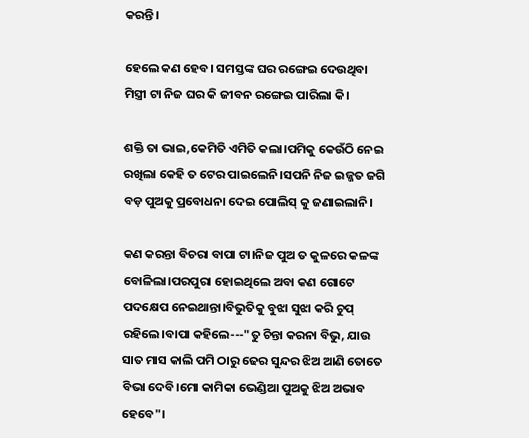କରନ୍ତି।

ହେଲେ କଣ ହେବ। ସମସ୍ତଙ୍କ ଘର ରଙ୍ଗେଇ ଦେଉଥିବା ମିସ୍ତ୍ରୀ ଟା ନିଜ ଘର କି ଜୀବନ ରଙ୍ଗେଇ ପାରିଲା କି।

ଶକ୍ତି ତା ଭାଇ,କେମିତି ଏମିତି କଲା।ପମିକୁ କେଉଁଠି ନେଇ ରଖିଲା କେହି ତ ଟେର ପାଇଲେନି।ସପନି ନିଜ ଇଜ୍ଜତ ଜଗି ବଡ଼ ପୁଅକୁ ପ୍ରବୋଧନା ଦେଇ ପୋଲିସ୍ କୁ ଜଣାଇଲାନି।

କଣ କରନ୍ତା ବିଚରା ବାପା ଟା।ନିଜ ପୁଅ ତ କୁଳରେ କଳଙ୍କ ବୋଳିଲା।ପରପୁରା ହୋଇଥିଲେ ଅବା କଣ ଗୋଟେ ପଦକ୍ଷେପ ନେଇଥାନ୍ତା।ବିଭୁତିକୁ ବୁଝା ସୁଝା କରି ଚୁପ୍ ରହିଲେ।ବାପା କହିଲେ---"ତୁ ଚିନ୍ତା କରନା ବିଭୁ, ଯାଉ ସାତ ମାସ କାଲି ପମି ଠାରୁ ଢେର ସୁନ୍ଦର ଝିଅ ଆଣି ତୋତେ ବିଭା ଦେବି।ମୋ କାମିକା ଭେଣ୍ଡିଆ ପୁଅକୁ ଝିଅ ଅଭାବ ହେବେ"।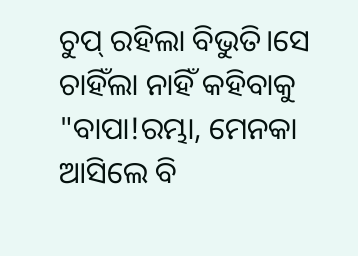ଚୁପ୍ ରହିଲା ବିଭୁତି।ସେ ଚାହିଁଲା ନାହିଁ କହିବାକୁ "ବାପା!ରମ୍ଭା, ମେନକା ଆସିଲେ ବି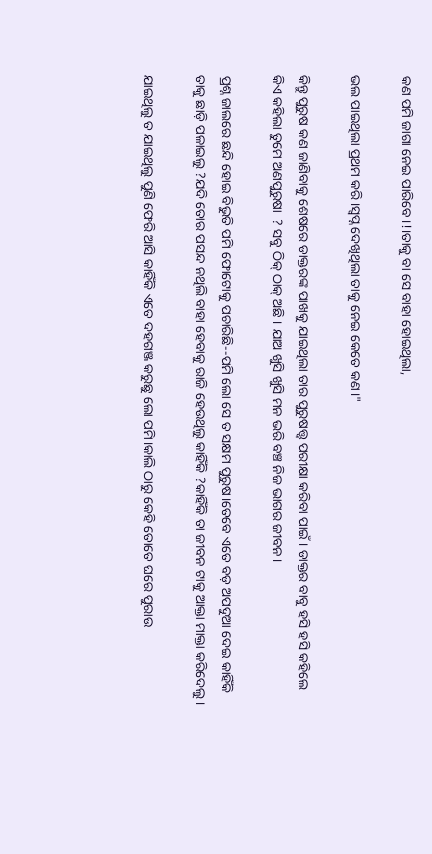କଣ ପମି ଜାଗା ନେଇ ପାରିବେ।!।ତାକୁ ବା ସେ ବାହା ହୋଇଥିଲା,

ଭଲ ପାଇଥିଲା ପ୍ରଥମ କରି।ସ୍ୱପ୍ନ ଦେଖିଥିଲା ତାକୁ ନେଇ କେତେ କଣ।"

କିନ୍ତୁ ପୁରୁଷ କଣ ଜାଣିବାକୁ ଶେଷରେ ଡାକ୍ତରଙ୍କ ପାଖକୁ ଯାଇଥିଲା ତାର ପୁରୁଷତ୍ତ୍ୱ ପରୀକ୍ଷା କରିବା ପାଇଁ । ଡାକ୍ତର ବାବୁ ହସି ହସି କହିଲେ କିଏ କହିଲା ତୁମେ ଅଣପୁରୁଷା  ? ସବୁ ଠିକ୍ ଠାକ୍ ଅଛି । ଯାଅ ଖୁସି ଖୁସି ମନ ଭରି ବଞ୍ଚ ନିଜ ଭାଗର ଜୀବନ।

ପ୍ରଶ୍ନ ଜାଲରେ ଛନ୍ଦି ହୋଇ ବିଭୁତି ପମି ଫୋଟୋକୁ ପଚାରିଛି--ପମି ଲୋ ସେ ତ ସକ୍ଷମ ପୁରୁଷ।ତେବେ ଏତେ ବଡ଼ ଅପଦୁଆ ଦେଇ କାହିଁକି ତାକୁ ଛାଡ଼ି ପଳାଇଲୁ ?ଯଦି ତୋର ପସନ୍ଦ ନଥିଲି ବାହା ହେବାକୁ ରାଜି ହେଉଥିଲୁ କାହିଁକି ?କାହିଁକି ତା ଜୀବନ ଟାକୁ ଆକ୍ତା ମାକ୍ତା କରିଦେଲୁ।

ଯାଇଥିଲୁ ତ ଯାଇଥିଲୁ ପୁଣି ଫେରି ଆସି କାହିଁକି ଏତେ ଦହଗଞ୍ଜ କରୁଛୁ ଲୋ ପମି।କାଲି ଠାରୁ କେହି ତୋତେ ଘରେ ପୁରାଉ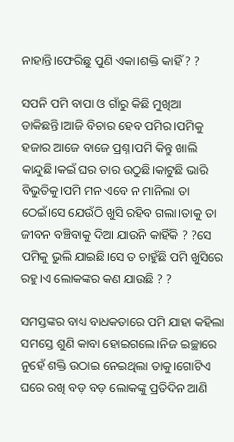ନାହାନ୍ତି।ଫେରିଛୁ ପୁଣି ଏକା।ଶକ୍ତି କାହିଁ ? ?

ସପନି ପମି ବାପା ଓ ଗାଁରୁ କିଛି ମୁଖିଆ ଡାକିଛନ୍ତି।ଆଜି ବିଚାର ହେବ ପମିର।ପମିକୁ ହଜାର ଆଜେ ବାଜେ ପ୍ରଶ୍ନ।ପମି କିନ୍ତୁ ଖାଲି କାନ୍ଦୁଛି।କଇଁ ଘର ତାର ଉଠୁଛି।କାଟୁଛି ଭାରି ବିଭୁତିକୁ।ପମି ମନ ଏବେ ନ ମାନିଲା ତା ଠେଇଁ।ସେ ଯେଉଁଠି ଖୁସି ରହିବ ଗଲା।ତାକୁ ତା ଜୀବନ ବଞ୍ଚିବାକୁ ଦିଆ ଯାଉନି କାହିଁକି ? ?ସେ ପମିକୁ ଭୁଲି ଯାଇଛି।ସେ ତ ଚାହୁଁଛି ପମି ଖୁସିରେ ରହୁ।ଏ ଲୋକଙ୍କର କଣ ଯାଉଛି ? ?

ସମସ୍ତଙ୍କର ବାଧ୍ୟ ବାଧକତାରେ ପମି ଯାହା କହିଲା ସମସ୍ତେ ଶୁଣି କାବା ହୋଇଗଲେ।ନିଜ ଇଚ୍ଛାରେ ନୁହେଁ ଶକ୍ତି ଉଠାଇ ନେଇଥିଲା ତାକୁ।ଗୋଟିଏ ଘରେ ରଖି ବଡ଼ ବଡ଼ ଲୋକଙ୍କୁ ପ୍ରତିଦିନ ଆଣି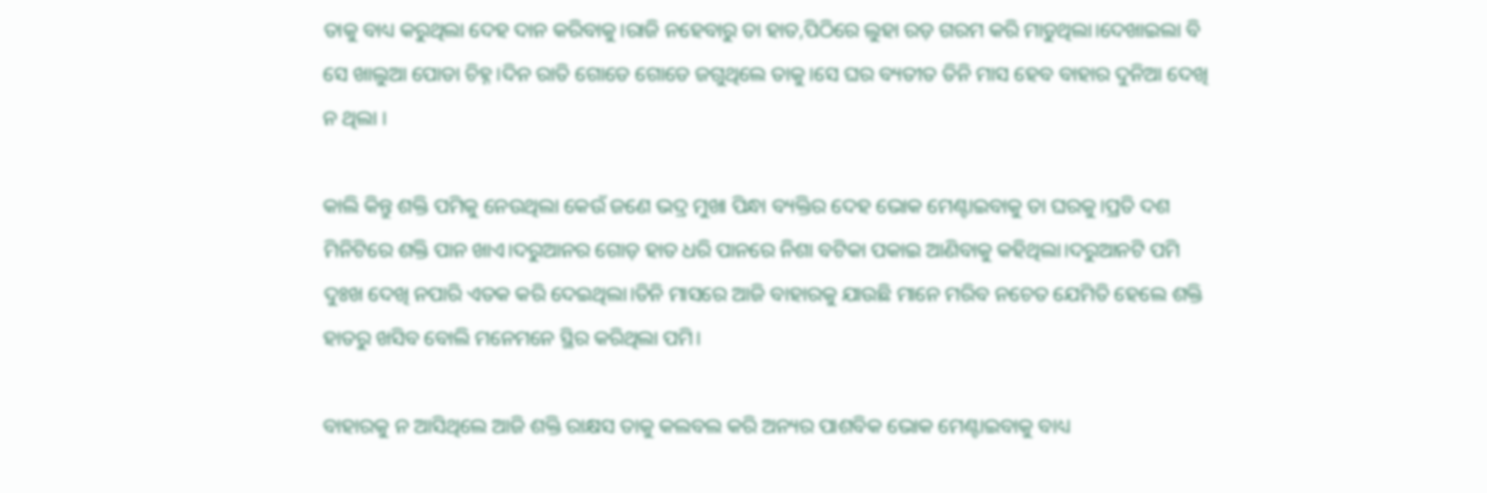ତାକୁ ବାଧ୍ୟ କରୁଥିଲା ଦେହ ଦାନ କରିବାକୁ।ରାଜି ନହେବାରୁ ତା ହାତ,ପିଠିରେ ଲୁହା ରଡ଼ ଗରମ କରି ମାଡୁଥିଲା।ଦେଖାଇଲା ବି ସେ ଖାଲୁଆ ପୋଡା ଚିହ୍ନ।ଦିନ ରାତି ଗୋଡେ ଗୋଡେ ଜଗୁଥିଲେ ତାକୁ।ସେ ଘର ବ୍ୟତୀତ ତିନି ମାସ ହେବ ବାହାର ଦୁନିଆ ଦେଖି ନ ଥିଲା ।

କାଲି କିନ୍ତୁ ଶକ୍ତି ପମିକୁ ନେଉଥିଲା କେଉଁ ଜଣେ ଭଦ୍ର ମୁଖା ପିନ୍ଧା ବ୍ୟକ୍ତିର ଦେହ ଭୋକ ମେଣ୍ଟାଇବାକୁ ତା ଘରକୁ।ପ୍ରତି ଦଶ ମିନିଟିରେ ଶକ୍ତି ପାନ ଖାଏ।ଦରୁଆନର ଗୋଡ଼ ହାତ ଧରି ପାନରେ ନିଶା ବଟିକା ପକାଇ ଆଣିବାକୁ କହିଥିଲା।ଦରୁଆନଟି ପମି ଦୁଃଖ ଦେଖି ନପାରି ଏତକ କରି ଦେଇଥିଲା।ତିନି ମାସରେ ଆଜି ବାହାରକୁ ଯାଉଛି ମାନେ ମରିବ ନଚେତ ଯେମିତି ହେଲେ ଶକ୍ତି ହାତରୁ ଖସିବ ବୋଲି ମନେମନେ ସ୍ଥିର କରିଥିଲା ପମି।

ବାହାରକୁ ନ ଆସିଥିଲେ ଆଜି ଶକ୍ତି ରାକ୍ଷସ ତାକୁ କଲବଲ କରି ଅନ୍ୟର ପାଶବିକ ଭୋକ ମେଣ୍ଟାଇବାକୁ ବାଧ୍ୟ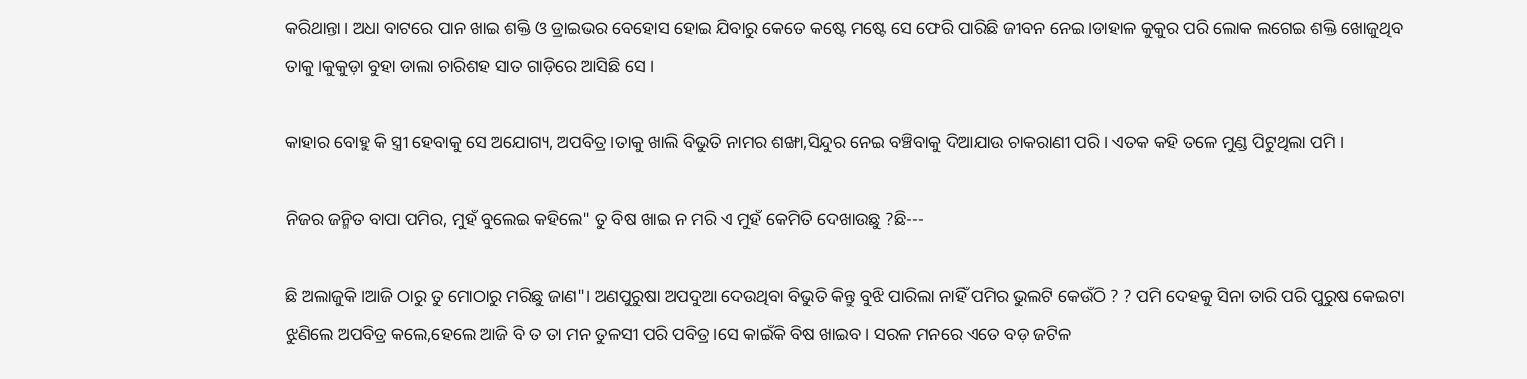କରିଥାନ୍ତା। ଅଧା ବାଟରେ ପାନ ଖାଇ ଶକ୍ତି ଓ ଡ୍ରାଇଭର ବେହୋସ ହୋଇ ଯିବାରୁ କେତେ କଷ୍ଟେ ମଷ୍ଟେ ସେ ଫେରି ପାରିଛି ଜୀବନ ନେଇ।ଡାହାଳ କୁକୁର ପରି ଲୋକ ଲଗେଇ ଶକ୍ତି ଖୋଜୁଥିବ ତାକୁ।କୁକୁଡ଼ା ବୁହା ଡାଲା ଚାରିଶହ ସାତ ଗାଡ଼ିରେ ଆସିଛି ସେ ।

କାହାର ବୋହୁ କି ସ୍ତ୍ରୀ ହେବାକୁ ସେ ଅଯୋଗ୍ୟ, ଅପବିତ୍ର।ତାକୁ ଖାଲି ବିଭୁତି ନାମର ଶଙ୍ଖା,ସିନ୍ଦୁର ନେଇ ବଞ୍ଚିବାକୁ ଦିଆଯାଉ ଚାକରାଣୀ ପରି। ଏତକ କହି ତଳେ ମୁଣ୍ଡ ପିଟୁଥିଲା ପମି ।

ନିଜର ଜନ୍ମିତ ବାପା ପମିର, ମୁହଁ ବୁଲେଇ କହିଲେ" ତୁ ବିଷ ଖାଇ ନ ମରି ଏ ମୁହଁ କେମିତି ଦେଖାଉଛୁ ?ଛି---

ଛି ଅଲାଜୁକି।ଆଜି ଠାରୁ ତୁ ମୋଠାରୁ ମରିଛୁ ଜାଣ"। ଅଣପୁରୁଷା ଅପଦୁଆ ଦେଉଥିବା ବିଭୁତି କିନ୍ତୁ ବୁଝି ପାରିଲା ନାହିଁ ପମିର ଭୁଲଟି କେଉଁଠି ? ? ପମି ଦେହକୁ ସିନା ତାରି ପରି ପୁରୁଷ କେଇଟା ଝୁଣିଲେ ଅପବିତ୍ର କଲେ,ହେଲେ ଆଜି ବି ତ ତା ମନ ତୁଳସୀ ପରି ପବିତ୍ର।ସେ କାଇଁକି ବିଷ ଖାଇବ। ସରଳ ମନରେ ଏତେ ବଡ଼ ଜଟିଳ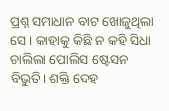ପ୍ରଶ୍ନ ସମାଧାନ ବାଟ ଖୋଜୁଥିଲା ସେ। କାହାକୁ କିଛି ନ କହି ସିଧା ଚାଲିଲା ପୋଲିସ ଷ୍ଟେସନ ବିଭୁତି। ଶକ୍ତି ଦେହ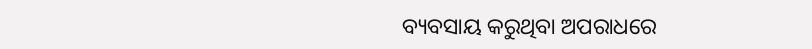ବ୍ୟବସାୟ କରୁଥିବା ଅପରାଧରେ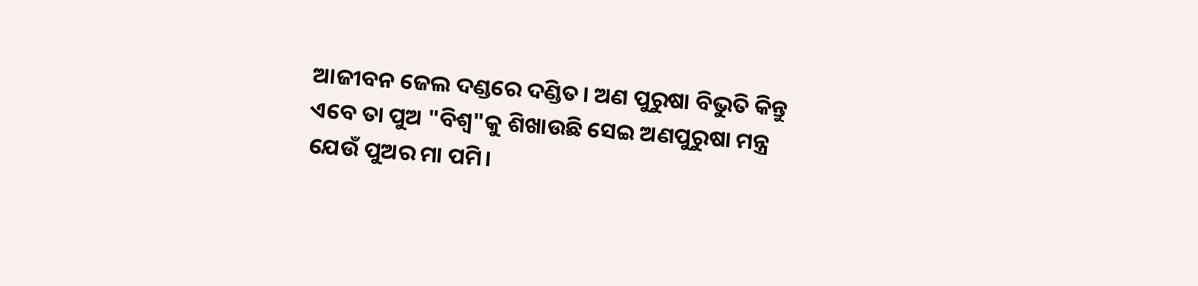ଆଜୀବନ ଜେଲ ଦଣ୍ଡରେ ଦଣ୍ଡିତ। ଅଣ ପୁରୁଷା ବିଭୁତି କିନ୍ତୁ ଏବେ ତା ପୁଅ "ବିଶ୍ୱ"କୁ ଶିଖାଉଛି ସେଇ ଅଣପୁରୁଷା ମନ୍ତ୍ର ଯେଉଁ ପୁଅର ମା ପମି।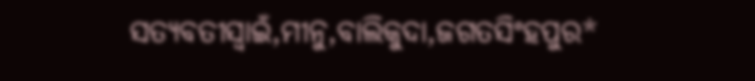ସତ୍ୟବତୀସ୍ବାଇଁ,ମୀନୁ,ବାଲିକୁଦା,ଜଗତସିଂହପୁର*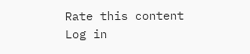Rate this content
Log in